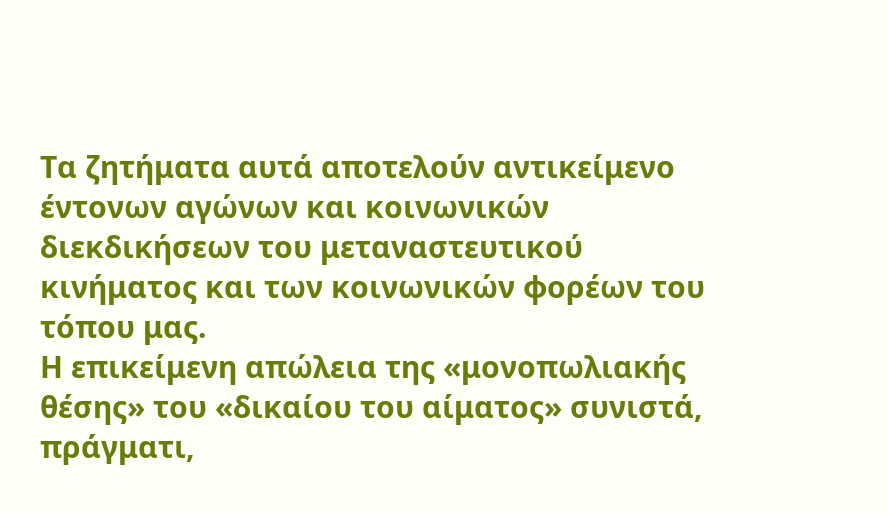Τα ζητήματα αυτά αποτελούν αντικείμενο έντονων αγώνων και κοινωνικών διεκδικήσεων του μεταναστευτικού κινήματος και των κοινωνικών φορέων του τόπου μας.
Η επικείμενη απώλεια της «μονοπωλιακής θέσης» του «δικαίου του αίματος» συνιστά, πράγματι,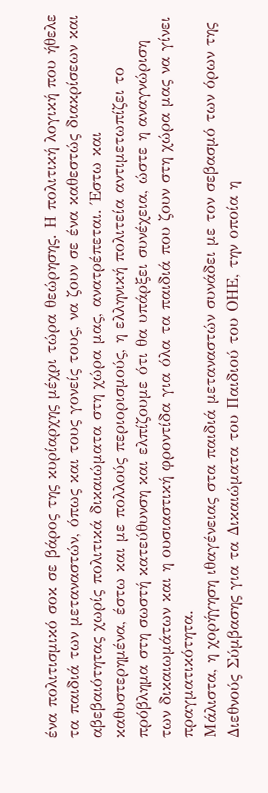ένα πολιτισμικό σοκ σε βάρος της κυρίαρχης μέχρι τώρα θεώρησης. Η πολιτική λογική που ήθελε τα παιδιά των μεταναστών, όπως και τους γονείς τους, να ζουν σε ένα καθεστώς διακρίσεων και αβεβαιότητας χωρίς πολιτικά δικαιώματα στη χώρα μας, ανατρέπεται. Έστω και καθυστερημένα, έστω και με πολλούς περιορισμούς, η ελληνική πολιτεία αντιμετωπίζει το πρόβλημα στη σωστή κατεύθυνση και ελπίζουμε ότι θα υπάρξει συνέχεια, ώστε η αναγνώριση των δικαιωμάτων και η ουσιαστική φροντίδα για όλα τα παιδιά που ζουν στη χώρα μας να γίνει πραγματικότητα.
Μάλιστα, η χορήγηση ιθαγένειας στα παιδιά μεταναστών συνάδει με τον σεβασμό των όρων της Διεθνούς Σύμβασης για τα Δικαιώματα του Παιδιού του ΟΗΕ, την οποία η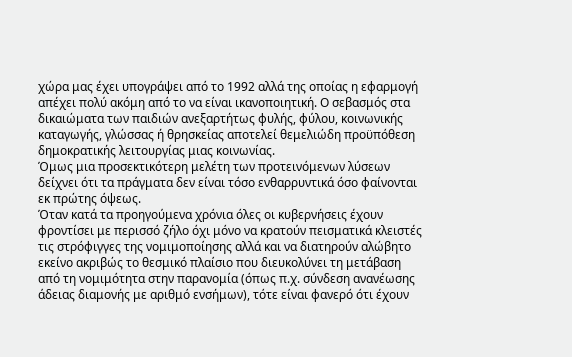χώρα μας έχει υπογράψει από το 1992 αλλά της οποίας η εφαρμογή απέχει πολύ ακόμη από το να είναι ικανοποιητική. Ο σεβασμός στα δικαιώματα των παιδιών ανεξαρτήτως φυλής, φύλου, κοινωνικής καταγωγής, γλώσσας ή θρησκείας αποτελεί θεμελιώδη προϋπόθεση δημοκρατικής λειτουργίας μιας κοινωνίας.
Όμως μια προσεκτικότερη μελέτη των προτεινόμενων λύσεων δείχνει ότι τα πράγματα δεν είναι τόσο ενθαρρυντικά όσο φαίνονται εκ πρώτης όψεως.
Όταν κατά τα προηγούμενα χρόνια όλες οι κυβερνήσεις έχουν φροντίσει με περισσό ζήλο όχι μόνο να κρατούν πεισματικά κλειστές τις στρόφιγγες της νομιμοποίησης αλλά και να διατηρούν αλώβητο εκείνο ακριβώς το θεσμικό πλαίσιο που διευκολύνει τη μετάβαση από τη νομιμότητα στην παρανομία (όπως π.χ. σύνδεση ανανέωσης άδειας διαμονής με αριθμό ενσήμων), τότε είναι φανερό ότι έχουν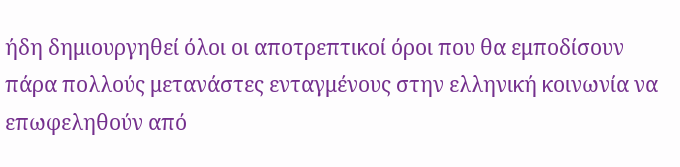ήδη δημιουργηθεί όλοι οι αποτρεπτικοί όροι που θα εμποδίσουν πάρα πολλούς μετανάστες ενταγμένους στην ελληνική κοινωνία να επωφεληθούν από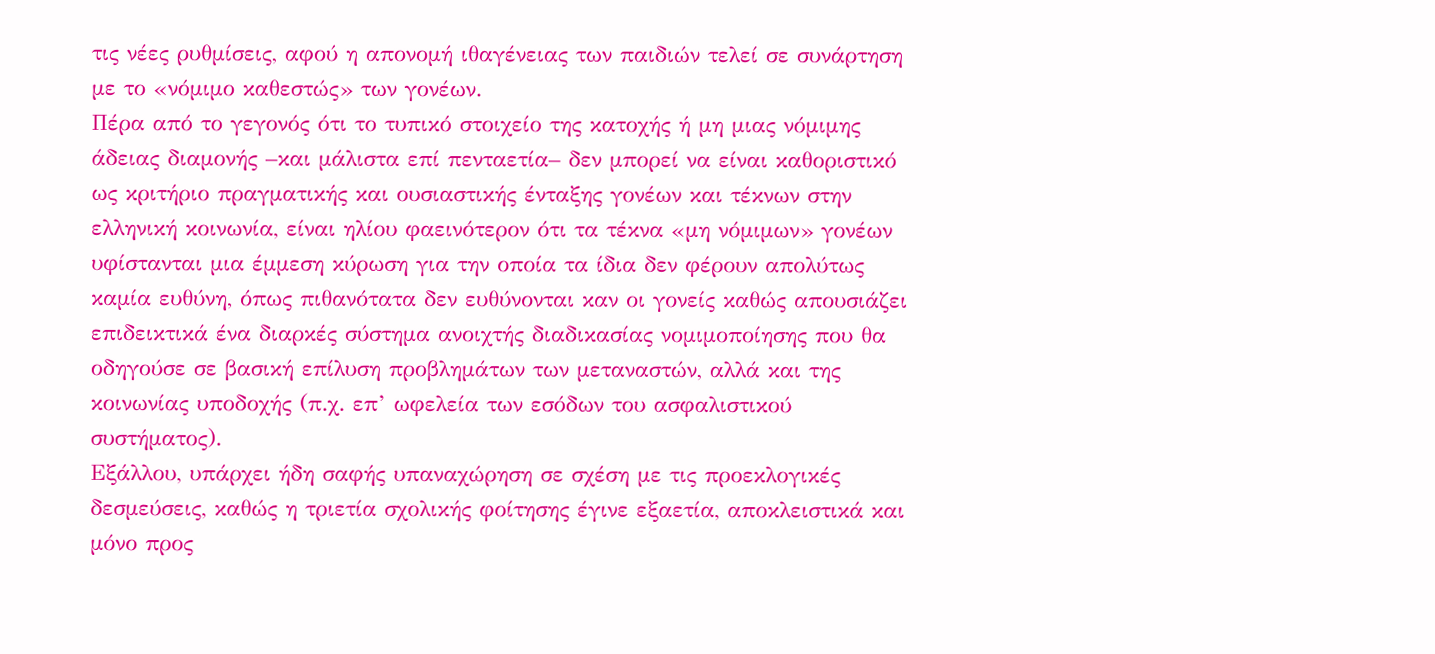τις νέες ρυθμίσεις, αφού η απονομή ιθαγένειας των παιδιών τελεί σε συνάρτηση με το «νόμιμο καθεστώς» των γονέων.
Πέρα από το γεγονός ότι το τυπικό στοιχείο της κατοχής ή μη μιας νόμιμης άδειας διαμονής –και μάλιστα επί πενταετία– δεν μπορεί να είναι καθοριστικό ως κριτήριο πραγματικής και ουσιαστικής ένταξης γονέων και τέκνων στην ελληνική κοινωνία, είναι ηλίου φαεινότερον ότι τα τέκνα «μη νόμιμων» γονέων υφίστανται μια έμμεση κύρωση για την οποία τα ίδια δεν φέρουν απολύτως καμία ευθύνη, όπως πιθανότατα δεν ευθύνονται καν οι γονείς καθώς απουσιάζει επιδεικτικά ένα διαρκές σύστημα ανοιχτής διαδικασίας νομιμοποίησης που θα οδηγούσε σε βασική επίλυση προβλημάτων των μεταναστών, αλλά και της κοινωνίας υποδοχής (π.χ. επ’ ωφελεία των εσόδων του ασφαλιστικού συστήματος).
Εξάλλου, υπάρχει ήδη σαφής υπαναχώρηση σε σχέση με τις προεκλογικές δεσμεύσεις, καθώς η τριετία σχολικής φοίτησης έγινε εξαετία, αποκλειστικά και μόνο προς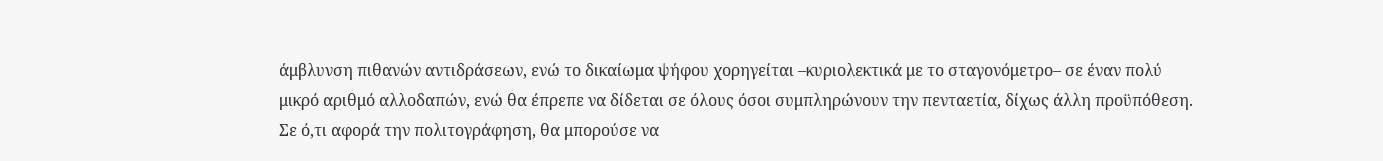άμβλυνση πιθανών αντιδράσεων, ενώ το δικαίωμα ψήφου χορηγείται –κυριολεκτικά με το σταγονόμετρο– σε έναν πολύ μικρό αριθμό αλλοδαπών, ενώ θα έπρεπε να δίδεται σε όλους όσοι συμπληρώνουν την πενταετία, δίχως άλλη προϋπόθεση.
Σε ό,τι αφορά την πολιτογράφηση, θα μπορούσε να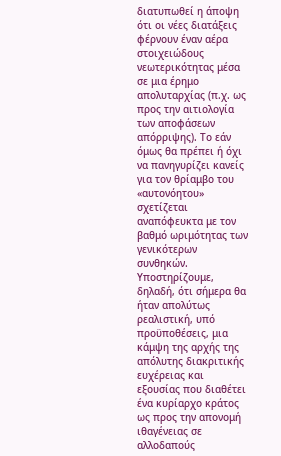διατυπωθεί η άποψη ότι οι νέες διατάξεις φέρνουν έναν αέρα στοιχειώδους νεωτερικότητας μέσα σε μια έρημο απολυταρχίας (π.χ. ως προς την αιτιολογία των αποφάσεων απόρριψης). Το εάν όμως θα πρέπει ή όχι να πανηγυρίζει κανείς για τον θρίαμβο του «αυτονόητου» σχετίζεται αναπόφευκτα με τον βαθμό ωριμότητας των γενικότερων συνθηκών.
Υποστηρίζουμε, δηλαδή, ότι σήμερα θα ήταν απολύτως ρεαλιστική, υπό προϋποθέσεις, μια κάμψη της αρχής της απόλυτης διακριτικής ευχέρειας και εξουσίας που διαθέτει ένα κυρίαρχο κράτος ως προς την απονομή ιθαγένειας σε αλλοδαπούς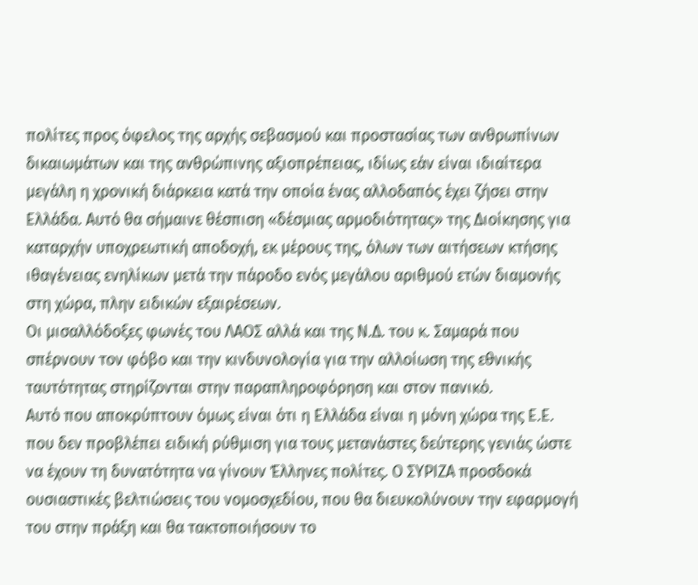πολίτες προς όφελος της αρχής σεβασμού και προστασίας των ανθρωπίνων δικαιωμάτων και της ανθρώπινης αξιοπρέπειας, ιδίως εάν είναι ιδιαίτερα μεγάλη η χρονική διάρκεια κατά την οποία ένας αλλοδαπός έχει ζήσει στην Ελλάδα. Αυτό θα σήμαινε θέσπιση «δέσμιας αρμοδιότητας» της Διοίκησης για καταρχήν υποχρεωτική αποδοχή, εκ μέρους της, όλων των αιτήσεων κτήσης ιθαγένειας ενηλίκων μετά την πάροδο ενός μεγάλου αριθμού ετών διαμονής στη χώρα, πλην ειδικών εξαιρέσεων.
Οι μισαλλόδοξες φωνές του ΛΑΟΣ αλλά και της Ν.Δ. του κ. Σαμαρά που σπέρνουν τον φόβο και την κινδυνολογία για την αλλοίωση της εθνικής ταυτότητας στηρίζονται στην παραπληροφόρηση και στον πανικό.
Αυτό που αποκρύπτουν όμως είναι ότι η Ελλάδα είναι η μόνη χώρα της Ε.Ε. που δεν προβλέπει ειδική ρύθμιση για τους μετανάστες δεύτερης γενιάς ώστε να έχουν τη δυνατότητα να γίνουν Έλληνες πολίτες. Ο ΣΥΡΙΖΑ προσδοκά ουσιαστικές βελτιώσεις του νομοσχεδίου, που θα διευκολύνουν την εφαρμογή του στην πράξη και θα τακτοποιήσουν το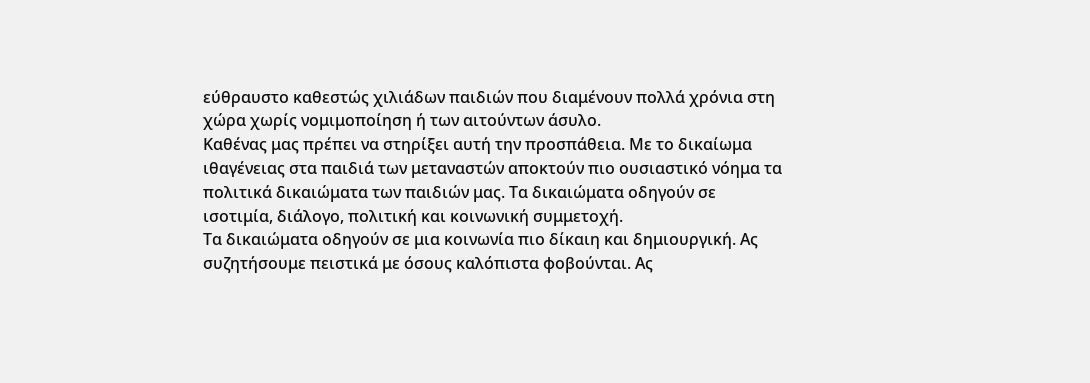εύθραυστο καθεστώς χιλιάδων παιδιών που διαμένουν πολλά χρόνια στη χώρα χωρίς νομιμοποίηση ή των αιτούντων άσυλο.
Καθένας μας πρέπει να στηρίξει αυτή την προσπάθεια. Με το δικαίωμα ιθαγένειας στα παιδιά των μεταναστών αποκτούν πιο ουσιαστικό νόημα τα πολιτικά δικαιώματα των παιδιών μας. Τα δικαιώματα οδηγούν σε ισοτιμία, διάλογο, πολιτική και κοινωνική συμμετοχή.
Τα δικαιώματα οδηγούν σε μια κοινωνία πιο δίκαιη και δημιουργική. Ας συζητήσουμε πειστικά με όσους καλόπιστα φοβούνται. Ας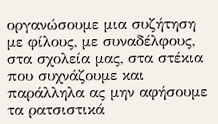οργανώσουμε μια συζήτηση με φίλους, με συναδέλφους, στα σχολεία μας, στα στέκια που συχνάζουμε και παράλληλα ας μην αφήσουμε τα ρατσιστικά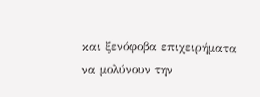και ξενόφοβα επιχειρήματα να μολύνουν την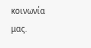κοινωνία μας.